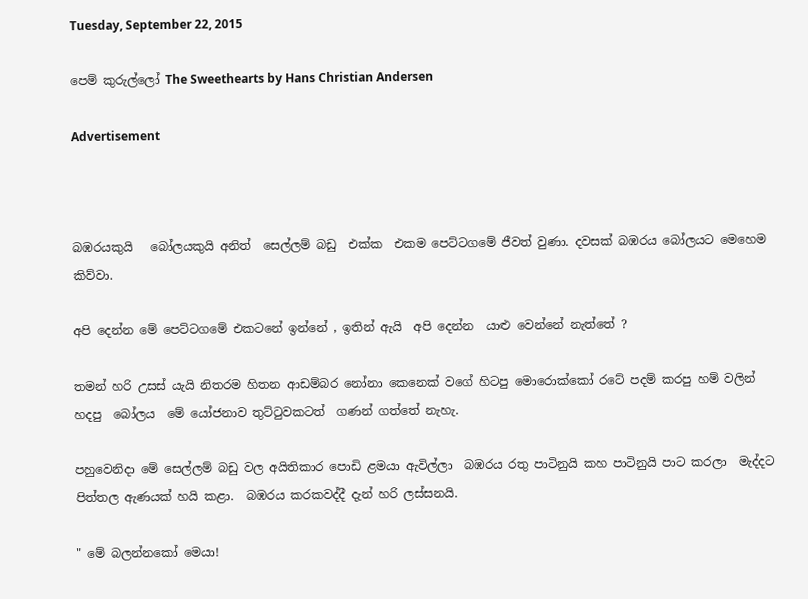Tuesday, September 22, 2015

පෙම් කුරුල්ලෝ The Sweethearts by Hans Christian Andersen

Advertisement



බඹරයකුයි   බෝලයකුයි අනිත්  සෙල්ලම් බඩු  එක්ක  එකම පෙට්ටගමේ ජීවත් වුණා. දවසක් බඹරය බෝලයට මෙහෙම කිව්වා.

අපි දෙන්න මේ පෙට්ටගමේ එකටනේ ඉන්නේ , ඉතින් ඇයි  අපි දෙන්න  යාළු වෙන්නේ නැත්තේ ?

තමන් හරි උසස් යැයි නිතරම හිතන ආඩම්බර නෝනා කෙනෙක් වගේ හිටපු මොරොක්කෝ රටේ පදම් කරපු හම් වලින් හදපු  බෝලය  මේ යෝජනාව තුට්ටුවකටත්  ගණන් ගත්තේ නැහැ.

පහුවෙනිදා මේ සෙල්ලම් බඩු වල අයිතිකාර පොඩි ළමයා ඇවිල්ලා  බඹරය රතු පාටිනුයි කහ පාටිනුයි පාට කරලා  මැද්දට පිත්තල ඇණයක් හයි කළා.  බඹරය කරකවද්දී දැන් හරි ලස්සනයි.

" මේ බලන්නකෝ මෙයා!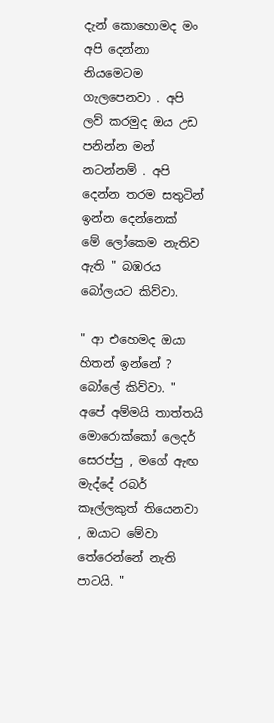දැන් කොහොමද මං අපි දෙන්නා නියමෙටම ගැලපෙනවා . අපි ලව් කරමුද ඔය උඩ පනින්න මන් නටන්නම් . අපි දෙන්න තරම සතුටින් ඉන්න දෙන්නෙක්  මේ ලෝකෙම නැතිව ඇති " බඹරය බෝලයට කිව්වා.

" ආ එහෙමද ඔයා  හිතන් ඉන්නේ ? බෝලේ කිව්වා. " අපේ අම්මයි තාත්තයි මොරොක්කෝ ලෙදර් සෙරප්පු , මගේ ඇඟ මැද්දේ රබර් කෑල්ලකුත් තියෙනවා , ඔයාට මේවා තේරෙන්නේ නැති පාටයි. "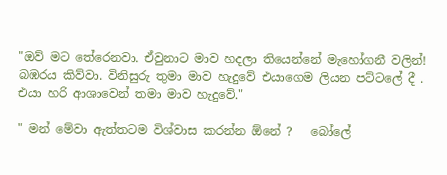"ඔව් මට තේරෙනවා. ඒවුනාට මාව හදලා තියෙන්නේ මැහෝගනී වලින්!   බඹරය කිව්වා. විනිසුරු තුමා මාව හැදුවේ එයාගෙම ලියන පට්ටලේ දී . එයා හරි ආශාවෙන් තමා මාව හැදුවේ."

" මන් මේවා ඇත්තටම විශ්වාස කරන්න ඕනේ ?   බෝලේ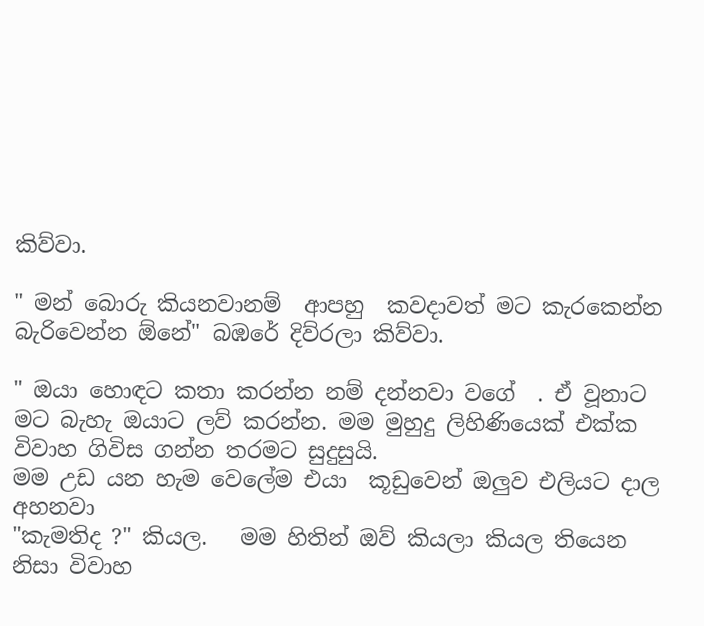කිව්වා.

" මන් බොරු කියනවානම්  ආපහු  කවදාවත් මට කැරකෙන්න බැරිවෙන්න ඕනේ" බඹරේ දිව්රලා කිව්වා.

" ඔයා හොඳට කතා කරන්න නම් දන්නවා වගේ  . ඒ වූනාට මට බැහැ ඔයාට ලව් කරන්න. මම මුහුදු ලිහිණියෙක් එක්ක විවාහ ගිවිස ගන්න තරමට සුදුසුයි.
මම උඩ යන හැම වෙලේම එයා  කූඩුවෙන් ඔලුව එලියට දාල අහනවා
"කැමතිද ?" කියල.   මම හිතින් ඔව් කියලා කියල තියෙන නිසා විවාහ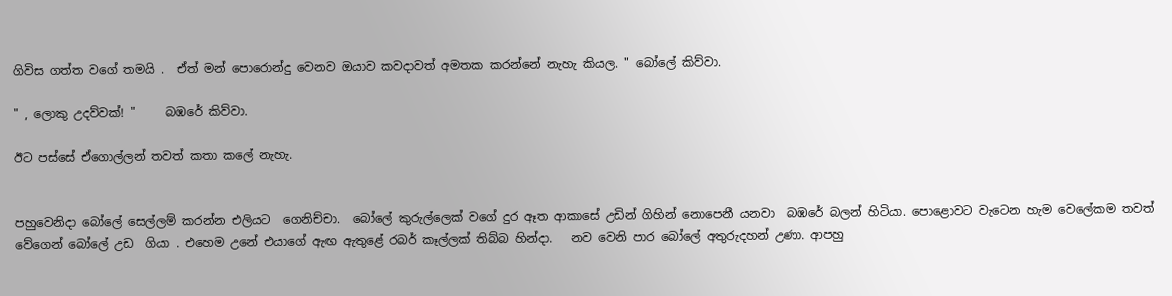ගිවිස ගත්ත වගේ තමයි .  ඒත් මන් පොරොන්දු වෙනව ඔයාව කවදාවත් අමතක කරන්නේ නැහැ කියල. " බෝලේ කිව්වා.

" , ලොකු උදව්වක්! "     බඹරේ කිව්වා.

ඊට පස්සේ ඒගොල්ලන් තවත් කතා කලේ නැහැ.


පහුවෙනිදා බෝලේ සෙල්ලම් කරන්න එලියට  ගෙනිච්චා.  බෝලේ කුරුල්ලෙක් වගේ දුර ඈත ආකාසේ උඩින් ගිහින් නොපෙනී යනවා  බඹරේ බලන් හිටියා. පොළොවට වැටෙන හැම වෙලේකම තවත් වේගෙන් බෝලේ උඩ  ගියා . එහෙම උනේ එයාගේ ඇඟ ඇතුළේ රබර් කෑල්ලක් තිබ්බ හින්දා.   නව වෙනි පාර බෝලේ අතුරුදහන් උණා. ආපහු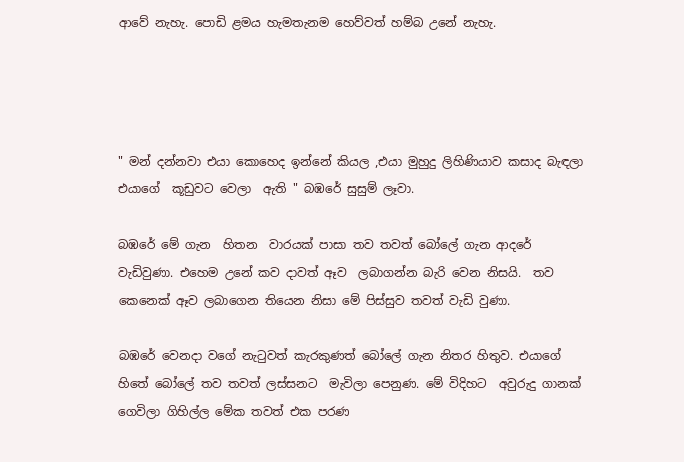ආවේ නැහැ. පොඩි ළමය හැමතැනම හෙව්වත් හම්බ උනේ නැහැ.




" මන් දන්නවා එයා කොහෙද ඉන්නේ කියල ,එයා මුහුදු ලිහිණියාව කසාද බැඳලා එයාගේ  කූඩුවට වෙලා  ඇති " බඹරේ සුසුම් ලෑවා.

බඹරේ මේ ගැන  හිතන  වාරයක් පාසා තව තවත් බෝලේ ගැන ආදරේ වැඩිවුණා. එහෙම උනේ කව දාවත් ඈව  ලබාගන්න බැරි වෙන නිසයි.  තව කෙනෙක් ඈව ලබාගෙන තියෙන නිසා මේ පිස්සුව තවත් වැඩි වුණා.

බඹරේ වෙනදා වගේ නැටුවත් කැරකුණත් බෝලේ ගැන නිතර හිතුව. එයාගේ හිතේ බෝලේ තව තවත් ලස්සනට  මැවිලා පෙනුණ. මේ විදිහට  අවුරුදු ගානක් ගෙවිලා ගිහිල්ල මේක තවත් එක පරණ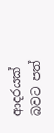ආදරයක් බවට පත්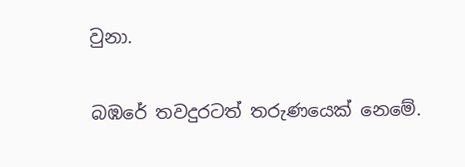වුනා.

බඹරේ තවදුරටත් තරුණයෙක් නෙමේ.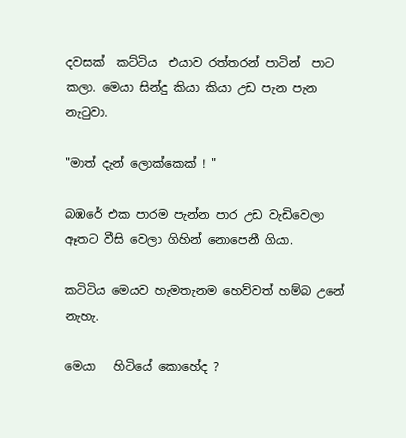දවසක්  කට්ටිය  එයාව රත්තරන් පාටින්  පාට කලා. මෙයා සින්දු කියා කියා උඩ පැන පැන නැටුවා.

"මාත් දැන් ලොක්කෙක් ! "

බඹරේ එක පාරම පැන්න පාර උඩ වැඩිවෙලා ඈතට වීසි වෙලා ගිහින් නොපෙනී ගියා.

කටිටිය මෙයව හැමතැනම හෙව්වත් හම්බ උනේ නැහැ.

මෙයා   හිටියේ කොහේද ?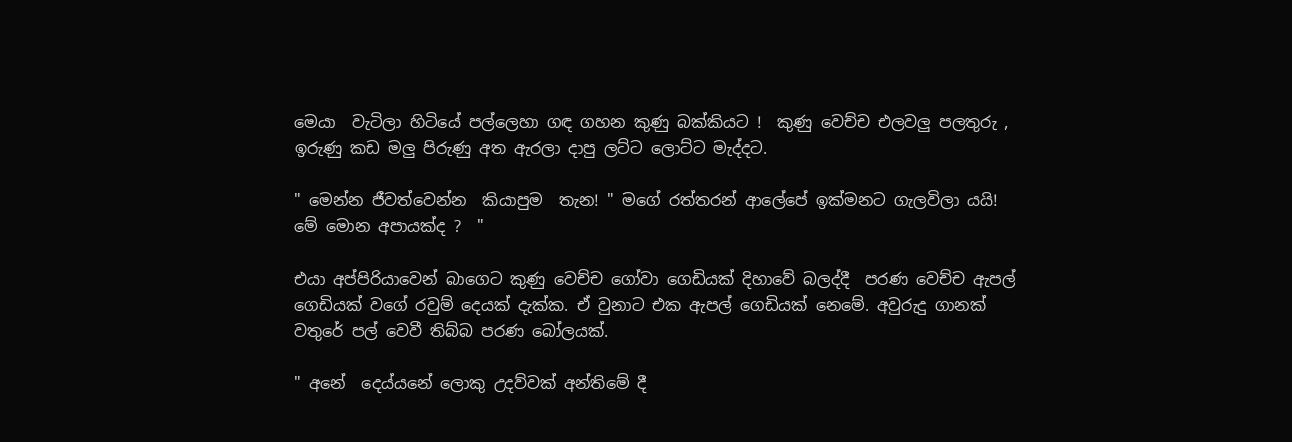මෙයා  වැටිලා හිටියේ පල්ලෙහා ගඳ ගහන කුණු බක්කියට !  කුණු වෙච්ච එලවලු පලතුරු , ඉරුණු කඩ මලු පිරුණු අත ඇරලා දාපු ලට්ට ලොට්ට මැද්දට.

" මෙන්න ජීවත්වෙන්න  කියාපුම  තැන! " මගේ රත්තරන් ආලේපේ ඉක්මනට ගැලවිලා යයි! මේ මොන අපායක්ද ?  "

එයා අප්පිරියාවෙන් බාගෙට කුණු වෙච්ච ගෝවා ගෙඩියක් දිහාවේ බලද්දී  පරණ වෙච්ච ඇපල් ගෙඩියක් වගේ රවුම් දෙයක් දැක්ක. ඒ වුනාට එක ඇපල් ගෙඩියක් නෙමේ. අවුරුදු ගානක් වතුරේ පල් වෙවී තිබ්බ පරණ බෝලයක්.

" අනේ  දෙය්යනේ ලොකු උදව්වක් අන්තිමේ දී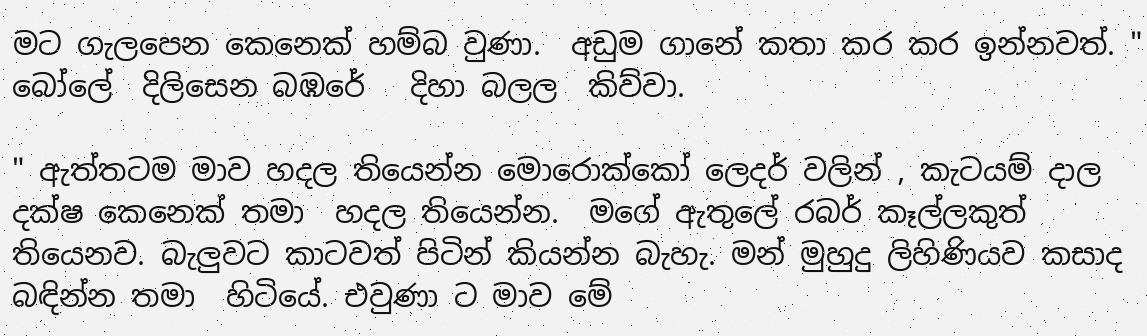මට ගැලපෙන කෙනෙක් හම්බ වුණා.  අඩුම ගානේ කතා කර කර ඉන්නවත්. " බෝලේ  දිලිසෙන බඹරේ   දිහා බලල  කිව්වා.

" ඇත්තටම මාව හදල තියෙන්න මොරොක්කෝ ලෙදර් වලින් , කැටයම් දාල දක්ෂ කෙනෙක් තමා  හදල තියෙන්න.  මගේ ඇතුලේ රබර් කෑල්ලකුත්  තියෙනව. බැලුවට කාටවත් පිටින් කියන්න බැහැ. මන් මුහුදු ලිහිණියව කසාද බඳින්න තමා  හිටියේ. එවුණා ට මාව මේ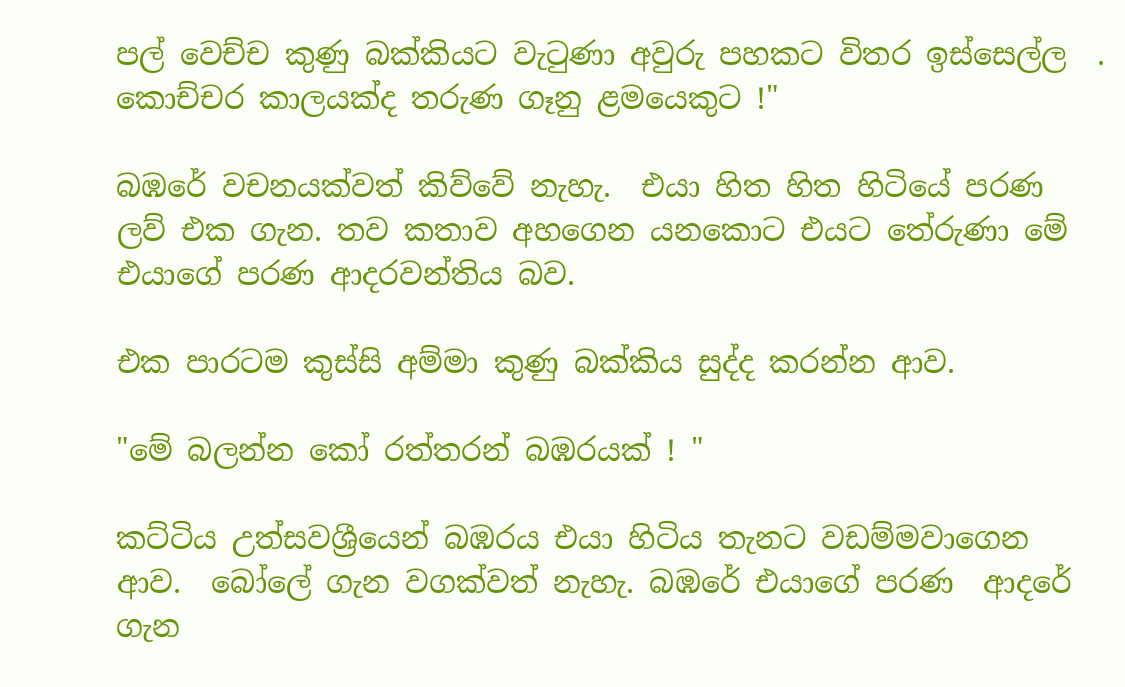පල් වෙච්ච කුණු බක්කියට වැටුණා අවුරු පහකට විතර ඉස්සෙල්ල  . කොච්චර කාලයක්ද තරුණ ගෑනු ළමයෙකුට !"

බඹරේ වචනයක්වත් කිව්වේ නැහැ.  එයා හිත හිත හිටියේ පරණ ලව් එක ගැන. තව කතාව අහගෙන යනකොට එයට තේරුණා මේ  එයාගේ පරණ ආදරවන්තිය බව.

එක පාරටම කුස්සි අම්මා කුණු බක්කිය සුද්ද කරන්න ආව.

"මේ බලන්න කෝ රත්තරන් බඹරයක් ! "

කට්ටිය උත්සවශ්‍රීයෙන් බඹරය එයා හිටිය තැනට වඩම්මවාගෙන ආව.  බෝලේ ගැන වගක්වත් නැහැ. බඹරේ එයාගේ පරණ  ආදරේ ගැන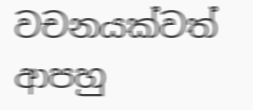වචනයක්වත් ආපහු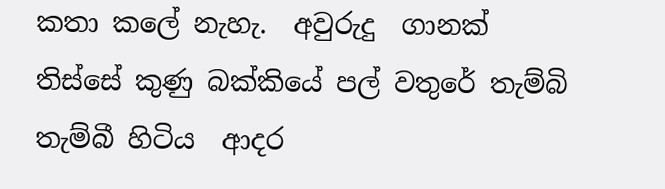කතා කලේ නැහැ.  අවුරුදු  ගානක් තිස්සේ කුණු බක්කියේ පල් වතුරේ තැම්බි තැම්බී හිටිය  ආදර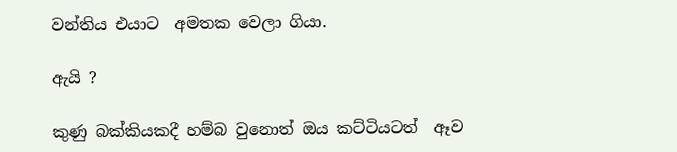වන්තිය එයාට  අමතක වෙලා ගියා.

ඇයි ?

කුණු බක්කියකදී හම්බ වුනොත් ඔය කට්ටියටත්  ඈව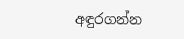අඳුරගන්න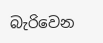බැරිවෙන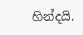හින්දයි.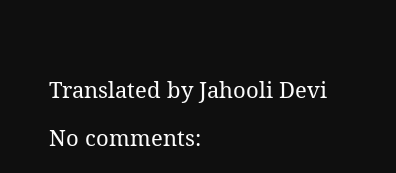Translated by Jahooli Devi

No comments: